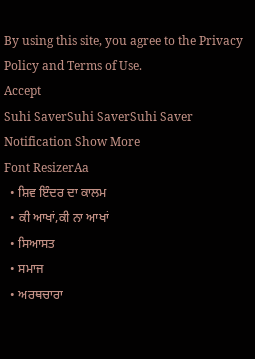By using this site, you agree to the Privacy Policy and Terms of Use.
Accept
Suhi SaverSuhi SaverSuhi Saver
Notification Show More
Font ResizerAa
  • ਸ਼ਿਵ ਇੰਦਰ ਦਾ ਕਾਲਮ
  • ਕੀ ਆਖਾਂ,ਕੀ ਨਾ ਆਖਾਂ
  • ਸਿਆਸਤ
  • ਸਮਾਜ
  • ਅਰਥਚਾਰਾ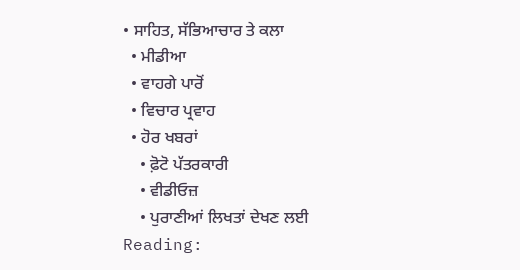• ਸਾਹਿਤ, ਸੱਭਿਆਚਾਰ ਤੇ ਕਲਾ
  • ਮੀਡੀਆ
  • ਵਾਹਗੇ ਪਾਰੋਂ
  • ਵਿਚਾਰ ਪ੍ਰਵਾਹ
  • ਹੋਰ ਖਬਰਾਂ
    • ਫ਼ੋਟੋ ਪੱਤਰਕਾਰੀ
    • ਵੀਡੀਓਜ਼
    • ਪੁਰਾਣੀਆਂ ਲਿਖਤਾਂ ਦੇਖਣ ਲਈ
Reading: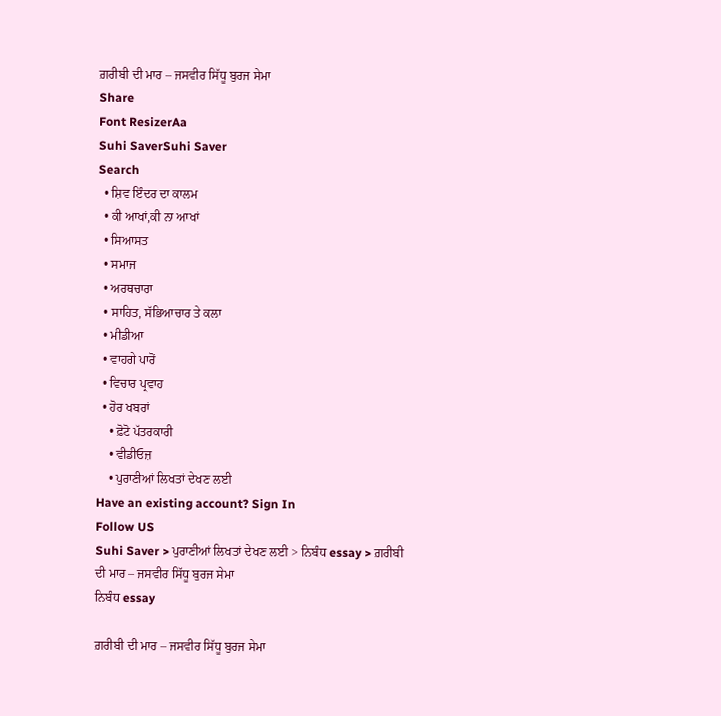ਗ਼ਰੀਬੀ ਦੀ ਮਾਰ – ਜਸਵੀਰ ਸਿੱਧੂ ਬੁਰਜ ਸੇਮਾ
Share
Font ResizerAa
Suhi SaverSuhi Saver
Search
  • ਸ਼ਿਵ ਇੰਦਰ ਦਾ ਕਾਲਮ
  • ਕੀ ਆਖਾਂ,ਕੀ ਨਾ ਆਖਾਂ
  • ਸਿਆਸਤ
  • ਸਮਾਜ
  • ਅਰਥਚਾਰਾ
  • ਸਾਹਿਤ, ਸੱਭਿਆਚਾਰ ਤੇ ਕਲਾ
  • ਮੀਡੀਆ
  • ਵਾਹਗੇ ਪਾਰੋਂ
  • ਵਿਚਾਰ ਪ੍ਰਵਾਹ
  • ਹੋਰ ਖਬਰਾਂ
    • ਫ਼ੋਟੋ ਪੱਤਰਕਾਰੀ
    • ਵੀਡੀਓਜ਼
    • ਪੁਰਾਣੀਆਂ ਲਿਖਤਾਂ ਦੇਖਣ ਲਈ
Have an existing account? Sign In
Follow US
Suhi Saver > ਪੁਰਾਣੀਆਂ ਲਿਖਤਾਂ ਦੇਖਣ ਲਈ > ਨਿਬੰਧ essay > ਗ਼ਰੀਬੀ ਦੀ ਮਾਰ – ਜਸਵੀਰ ਸਿੱਧੂ ਬੁਰਜ ਸੇਮਾ
ਨਿਬੰਧ essay

ਗ਼ਰੀਬੀ ਦੀ ਮਾਰ – ਜਸਵੀਰ ਸਿੱਧੂ ਬੁਰਜ ਸੇਮਾ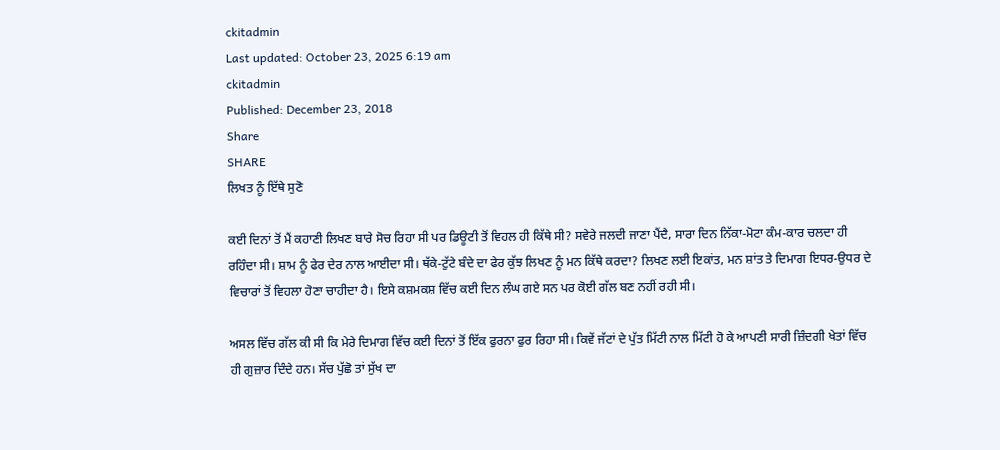ckitadmin
Last updated: October 23, 2025 6:19 am
ckitadmin
Published: December 23, 2018
Share
SHARE
ਲਿਖਤ ਨੂੰ ਇੱਥੇ ਸੁਣੋ

ਕਈ ਦਿਨਾਂ ਤੋਂ ਮੈਂ ਕਹਾਣੀ ਲਿਖਣ ਬਾਰੇ ਸੋਚ ਰਿਹਾ ਸੀ ਪਰ ਡਿਊਟੀ ਤੋਂ ਵਿਹਲ ਹੀ ਕਿੱਥੇ ਸੀ? ਸਵੇਰੇ ਜਲਦੀ ਜਾਣਾ ਪੈਂਦੈ, ਸਾਰਾ ਦਿਨ ਨਿੱਕਾ-ਮੋਟਾ ਕੰਮ-ਕਾਰ ਚਲਦਾ ਹੀ ਰਹਿੰਦਾ ਸੀ। ਸ਼ਾਮ ਨੂੰ ਫੇਰ ਦੇਰ ਨਾਲ ਆਈਦਾ ਸੀ। ਥੱਕੇ-ਟੁੱਟੇ ਬੰਦੇ ਦਾ ਫੇਰ ਕੁੱਝ ਲਿਖਣ ਨੂੰ ਮਨ ਕਿੱਥੇ ਕਰਦਾ? ਲਿਖਣ ਲਈ ਇਕਾਂਤ, ਮਨ ਸ਼ਾਂਤ ਤੇ ਦਿਮਾਗ ਇਧਰ-ਉਧਰ ਦੇ ਵਿਚਾਰਾਂ ਤੋਂ ਵਿਹਲਾ ਹੋਣਾ ਚਾਹੀਦਾ ਹੈ। ਇਸੇ ਕਸ਼ਮਕਸ਼ ਵਿੱਚ ਕਈ ਦਿਨ ਲੰਘ ਗਏ ਸਨ ਪਰ ਕੋਈ ਗੱਲ ਬਣ ਨਹੀਂ ਰਹੀ ਸੀ।

ਅਸਲ ਵਿੱਚ ਗੱਲ ਕੀ ਸੀ ਕਿ ਮੇਰੇ ਦਿਮਾਗ ਵਿੱਚ ਕਈ ਦਿਨਾਂ ਤੋਂ ਇੱਕ ਫੁਰਨਾ ਫੁਰ ਰਿਹਾ ਸੀ। ਕਿਵੇਂ ਜੱਟਾਂ ਦੇ ਪੁੱਤ ਮਿੱਟੀ ਨਾਲ ਮਿੱਟੀ ਹੋ ਕੇ ਆਪਣੀ ਸਾਰੀ ਜ਼ਿੰਦਗੀ ਖੇਤਾਂ ਵਿੱਚ ਹੀ ਗੁਜ਼ਾਰ ਦਿੰਦੇ ਹਨ। ਸੱਚ ਪੁੱਛੋ ਤਾਂ ਸੁੱਖ ਦਾ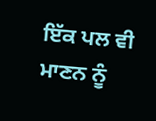ਇੱਕ ਪਲ ਵੀ ਮਾਣਨ ਨੂੰ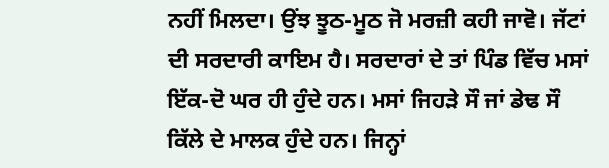ਨਹੀਂ ਮਿਲਦਾ। ਉਂਝ ਝੂਠ-ਮੂਠ ਜੋ ਮਰਜ਼ੀ ਕਹੀ ਜਾਵੋ। ਜੱਟਾਂ ਦੀ ਸਰਦਾਰੀ ਕਾਇਮ ਹੈ। ਸਰਦਾਰਾਂ ਦੇ ਤਾਂ ਪਿੰਡ ਵਿੱਚ ਮਸਾਂ ਇੱਕ-ਦੋ ਘਰ ਹੀ ਹੁੰਦੇ ਹਨ। ਮਸਾਂ ਜਿਹੜੇ ਸੌ ਜਾਂ ਡੇਢ ਸੌ ਕਿੱਲੇ ਦੇ ਮਾਲਕ ਹੁੰਦੇ ਹਨ। ਜਿਨ੍ਹਾਂ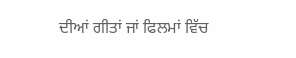ਦੀਆਂ ਗੀਤਾਂ ਜਾਂ ਫਿਲਮਾਂ ਵਿੱਚ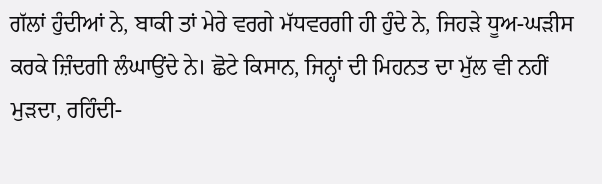ਗੱਲਾਂ ਹੁੰਦੀਆਂ ਨੇ, ਬਾਕੀ ਤਾਂ ਮੇਰੇ ਵਰਗੇ ਮੱਧਵਰਗੀ ਹੀ ਹੁੰਦੇ ਨੇ, ਜਿਹੜੇ ਧੂਅ-ਘੜੀਸ ਕਰਕੇ ਜ਼ਿੰਦਗੀ ਲੰਘਾਉਂਦੇ ਨੇ। ਛੋਟੇ ਕਿਸਾਨ, ਜਿਨ੍ਹਾਂ ਦੀ ਮਿਹਨਤ ਦਾ ਮੁੱਲ ਵੀ ਨਹੀਂ ਮੁੜਦਾ, ਰਹਿੰਦੀ-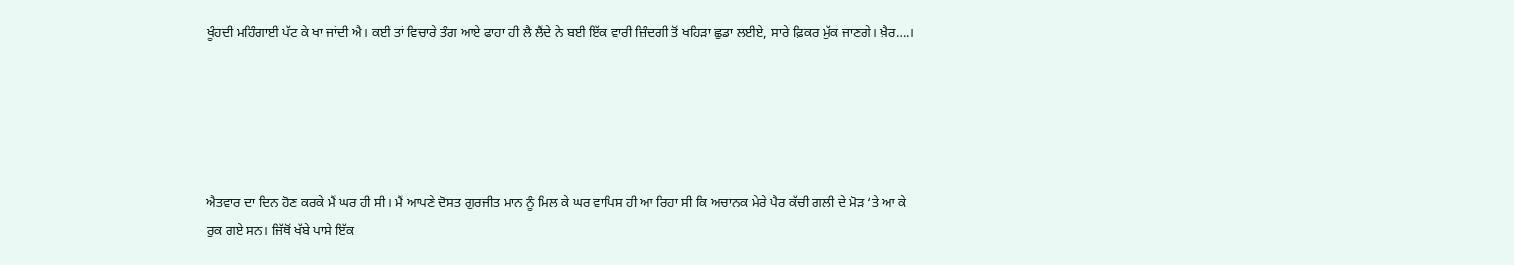ਖੂੰਹਦੀ ਮਹਿੰਗਾਈ ਪੱਟ ਕੇ ਖਾ ਜਾਂਦੀ ਐ। ਕਈ ਤਾਂ ਵਿਚਾਰੇ ਤੰਗ ਆਏ ਫਾਹਾ ਹੀ ਲੈ ਲੈਂਦੇ ਨੇ ਬਈ ਇੱਕ ਵਾਰੀ ਜ਼ਿੰਦਗੀ ਤੋਂ ਖਹਿੜਾ ਛੁਡਾ ਲਈਏ, ਸਾਰੇ ਫ਼ਿਕਰ ਮੁੱਕ ਜਾਣਗੇ। ਖ਼ੈਰ….।





ਐਤਵਾਰ ਦਾ ਦਿਨ ਹੋਣ ਕਰਕੇ ਮੈਂ ਘਰ ਹੀ ਸੀ। ਮੈਂ ਆਪਣੇ ਦੋਸਤ ਗੁਰਜੀਤ ਮਾਨ ਨੂੰ ਮਿਲ ਕੇ ਘਰ ਵਾਪਿਸ ਹੀ ਆ ਰਿਹਾ ਸੀ ਕਿ ਅਚਾਨਕ ਮੇਰੇ ਪੈਰ ਕੱਚੀ ਗਲੀ ਦੇ ਮੋੜ ‘ਤੇ ਆ ਕੇ ਰੁਕ ਗਏ ਸਨ। ਜਿੱਥੋਂ ਖੱਬੇ ਪਾਸੇ ਇੱਕ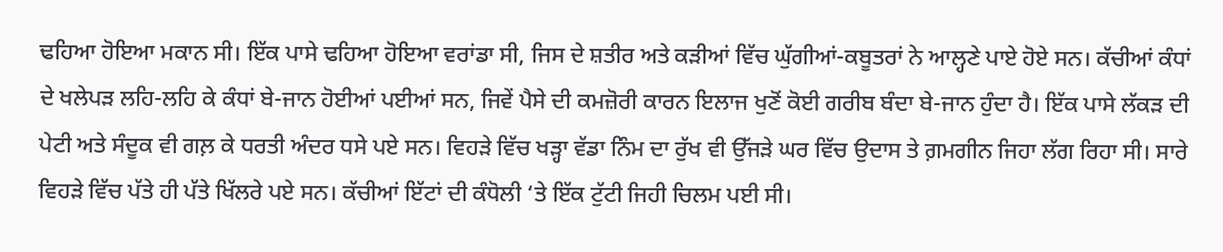ਢਹਿਆ ਹੋਇਆ ਮਕਾਨ ਸੀ। ਇੱਕ ਪਾਸੇ ਢਹਿਆ ਹੋਇਆ ਵਰਾਂਡਾ ਸੀ, ਜਿਸ ਦੇ ਸ਼ਤੀਰ ਅਤੇ ਕੜੀਆਂ ਵਿੱਚ ਘੁੱਗੀਆਂ-ਕਬੂਤਰਾਂ ਨੇ ਆਲ੍ਹਣੇ ਪਾਏ ਹੋਏ ਸਨ। ਕੱਚੀਆਂ ਕੰਧਾਂ ਦੇ ਖਲੇਪੜ ਲਹਿ-ਲਹਿ ਕੇ ਕੰਧਾਂ ਬੇ-ਜਾਨ ਹੋਈਆਂ ਪਈਆਂ ਸਨ, ਜਿਵੇਂ ਪੈਸੇ ਦੀ ਕਮਜ਼ੋਰੀ ਕਾਰਨ ਇਲਾਜ ਖੁਣੋਂ ਕੋਈ ਗਰੀਬ ਬੰਦਾ ਬੇ-ਜਾਨ ਹੁੰਦਾ ਹੈ। ਇੱਕ ਪਾਸੇ ਲੱਕੜ ਦੀ ਪੇਟੀ ਅਤੇ ਸੰਦੂਕ ਵੀ ਗਲ਼ ਕੇ ਧਰਤੀ ਅੰਦਰ ਧਸੇ ਪਏ ਸਨ। ਵਿਹੜੇ ਵਿੱਚ ਖੜ੍ਹਾ ਵੱਡਾ ਨਿੰਮ ਦਾ ਰੁੱਖ ਵੀ ਉੱਜੜੇ ਘਰ ਵਿੱਚ ਉਦਾਸ ਤੇ ਗ਼ਮਗੀਨ ਜਿਹਾ ਲੱਗ ਰਿਹਾ ਸੀ। ਸਾਰੇ ਵਿਹੜੇ ਵਿੱਚ ਪੱਤੇ ਹੀ ਪੱਤੇ ਖਿੱਲਰੇ ਪਏ ਸਨ। ਕੱਚੀਆਂ ਇੱਟਾਂ ਦੀ ਕੰਧੋਲੀ ‘ਤੇ ਇੱਕ ਟੁੱਟੀ ਜਿਹੀ ਚਿਲਮ ਪਈ ਸੀ।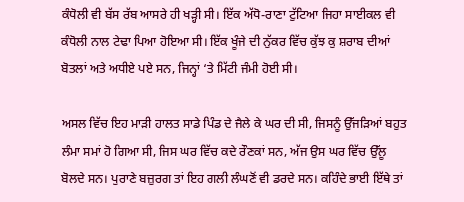ਕੰਧੋਲੀ ਵੀ ਬੱਸ ਰੱਬ ਆਸਰੇ ਹੀ ਖੜ੍ਹੀ ਸੀ। ਇੱਕ ਅੱਧੋ-ਰਾਣਾ ਟੁੱਟਿਆ ਜਿਹਾ ਸਾਈਕਲ ਵੀ ਕੰਧੋਲੀ ਨਾਲ ਟੇਢਾ ਪਿਆ ਹੋਇਆ ਸੀ। ਇੱਕ ਖੂੰਜੇ ਦੀ ਨੁੱਕਰ ਵਿੱਚ ਕੁੱਝ ਕੁ ਸ਼ਰਾਬ ਦੀਆਂ ਬੋਤਲਾਂ ਅਤੇ ਅਧੀਏ ਪਏ ਸਨ, ਜਿਨ੍ਹਾਂ ‘ਤੇ ਮਿੱਟੀ ਜੰਮੀ ਹੋਈ ਸੀ।

ਅਸਲ ਵਿੱਚ ਇਹ ਮਾੜੀ ਹਾਲਤ ਸਾਡੇ ਪਿੰਡ ਦੇ ਜੈਲੇ ਕੇ ਘਰ ਦੀ ਸੀ, ਜਿਸਨੂੰ ਉੱਜੜਿਆਂ ਬਹੁਤ ਲੰਮਾ ਸਮਾਂ ਹੋ ਗਿਆ ਸੀ, ਜਿਸ ਘਰ ਵਿੱਚ ਕਦੇ ਰੌਣਕਾਂ ਸਨ, ਅੱਜ ਉਸ ਘਰ ਵਿੱਚ ਉੱਲੂ ਬੋਲਦੇ ਸਨ। ਪੁਰਾਣੇ ਬਜ਼ੁਰਗ ਤਾਂ ਇਹ ਗਲੀ ਲੰਘਣੋਂ ਵੀ ਡਰਦੇ ਸਨ। ਕਹਿੰਦੇ ਭਾਈ ਇੱਥੇ ਤਾਂ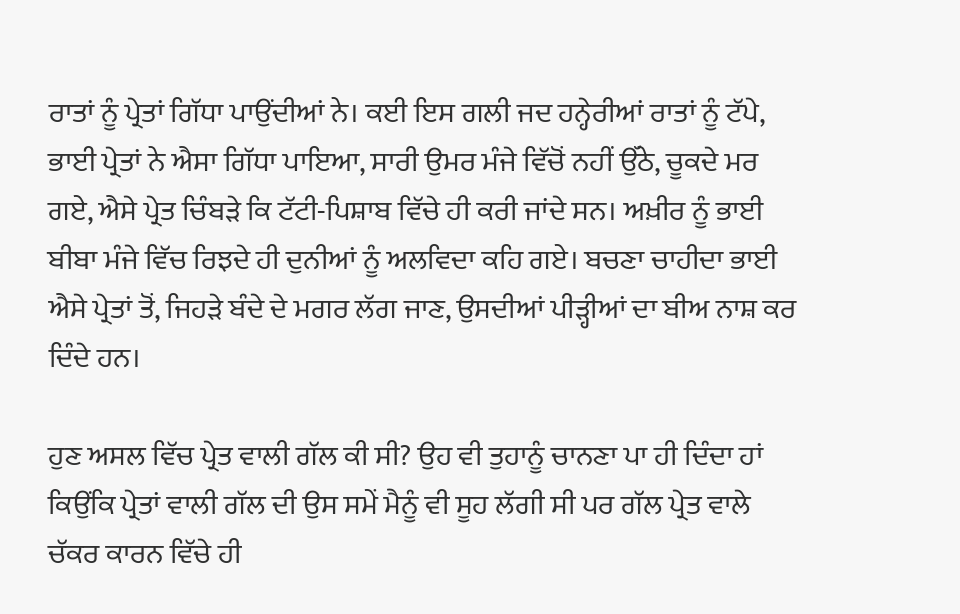ਰਾਤਾਂ ਨੂੰ ਪ੍ਰੇਤਾਂ ਗਿੱਧਾ ਪਾਉਂਦੀਆਂ ਨੇ। ਕਈ ਇਸ ਗਲੀ ਜਦ ਹਨ੍ਹੇਰੀਆਂ ਰਾਤਾਂ ਨੂੰ ਟੱਪੇ, ਭਾਈ ਪ੍ਰੇਤਾਂ ਨੇ ਐਸਾ ਗਿੱਧਾ ਪਾਇਆ, ਸਾਰੀ ਉਮਰ ਮੰਜੇ ਵਿੱਚੋਂ ਨਹੀਂ ਉੱਠੇ, ਚੂਕਦੇ ਮਰ ਗਏ, ਐਸੇ ਪ੍ਰੇਤ ਚਿੰਬੜੇ ਕਿ ਟੱਟੀ-ਪਿਸ਼ਾਬ ਵਿੱਚੇ ਹੀ ਕਰੀ ਜਾਂਦੇ ਸਨ। ਅਖ਼ੀਰ ਨੂੰ ਭਾਈ ਬੀਬਾ ਮੰਜੇ ਵਿੱਚ ਰਿਝਦੇ ਹੀ ਦੁਨੀਆਂ ਨੂੰ ਅਲਵਿਦਾ ਕਹਿ ਗਏ। ਬਚਣਾ ਚਾਹੀਦਾ ਭਾਈ ਐਸੇ ਪ੍ਰੇਤਾਂ ਤੋਂ, ਜਿਹੜੇ ਬੰਦੇ ਦੇ ਮਗਰ ਲੱਗ ਜਾਣ, ਉਸਦੀਆਂ ਪੀੜ੍ਹੀਆਂ ਦਾ ਬੀਅ ਨਾਸ਼ ਕਰ ਦਿੰਦੇ ਹਨ।

ਹੁਣ ਅਸਲ ਵਿੱਚ ਪ੍ਰੇਤ ਵਾਲੀ ਗੱਲ ਕੀ ਸੀ? ਉਹ ਵੀ ਤੁਹਾਨੂੰ ਚਾਨਣਾ ਪਾ ਹੀ ਦਿੰਦਾ ਹਾਂ ਕਿਉਂਕਿ ਪ੍ਰੇਤਾਂ ਵਾਲੀ ਗੱਲ ਦੀ ਉਸ ਸਮੇਂ ਮੈਨੂੰ ਵੀ ਸੂਹ ਲੱਗੀ ਸੀ ਪਰ ਗੱਲ ਪ੍ਰੇਤ ਵਾਲੇ ਚੱਕਰ ਕਾਰਨ ਵਿੱਚੇ ਹੀ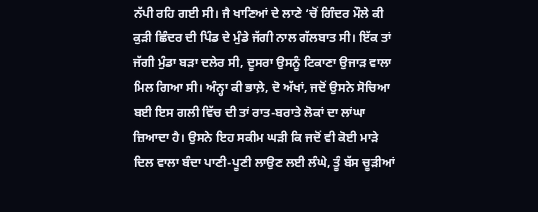ਨੱਪੀ ਰਹਿ ਗਈ ਸੀ। ਜੈ ਖਾਣਿਆਂ ਦੇ ਲਾਣੇ ‘ਚੋਂ ਗਿੰਦਰ ਮੌਲੇ ਕੀ ਕੁੜੀ ਛਿੰਦਰ ਦੀ ਪਿੰਡ ਦੇ ਮੁੰਡੇ ਜੱਗੀ ਨਾਲ ਗੱਲਬਾਤ ਸੀ। ਇੱਕ ਤਾਂ ਜੱਗੀ ਮੁੰਡਾ ਬੜਾ ਦਲੇਰ ਸੀ, ਦੂਸਰਾ ਉਸਨੂੰ ਟਿਕਾਣਾ ਉਜਾੜ ਵਾਲਾ ਮਿਲ ਗਿਆ ਸੀ। ਅੰਨ੍ਹਾ ਕੀ ਭਾਲ਼ੇ, ਦੋ ਅੱਖਾਂ, ਜਦੋਂ ਉਸਨੇ ਸੋਚਿਆ ਬਈ ਇਸ ਗਲੀ ਵਿੱਚ ਦੀ ਤਾਂ ਰਾਤ-ਬਰਾਤੇ ਲੋਕਾਂ ਦਾ ਲਾਂਘਾ ਜ਼ਿਆਦਾ ਹੈ। ਉਸਨੇ ਇਹ ਸਕੀਮ ਘੜੀ ਕਿ ਜਦੋਂ ਵੀ ਕੋਈ ਮਾੜੇ ਦਿਲ ਵਾਲਾ ਬੰਦਾ ਪਾਣੀ-ਪੂਣੀ ਲਾਉਣ ਲਈ ਲੰਘੇ, ਤੂੰ ਬੱਸ ਚੂੜੀਆਂ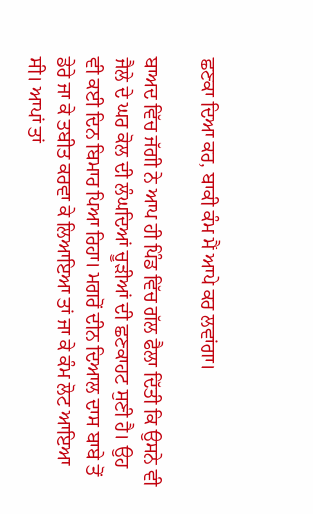ਛਣਕਾ ਦਿਆ ਕਰ, ਬਾਕੀ ਕੰਮ ਮੈਂ ਆਪੇ ਕਰ ਲਵਾਂਗਾ।

ਬਾਅਦ ਵਿੱਚ ਜੱਗੀ ਨੇ ਆਪ ਹੀ ਪਿੰਡ ਵਿੱਚ ਗੱਲ ਫੈਲਾ ਦਿੱਤੀ ਕਿ ਉਸਨੇ ਵੀ ਜੈਲੇ ਦੇ ਘਰ ਕੋਲ ਦੀ ਲੰਘਦਿਆਂ ਚੂੜੀਆਂ ਦੀ ਛਣਕਾਹਟ ਸੁਣੀ ਹੈ। ਉਹ ਵੀ ਕਈ ਦਿਨ ਬਿਮਾਰ ਪਿਆ ਰਿਹਾ। ਮਗਰੋਂ ਦੀਨ ਦਿਆਲ ਦਾਸ ਬਾਬੇ ਤੋਂ ਡੇਰੇ ਜਾ ਕੇ ਤਬੀਤ ਕਰਵਾ ਕੇ ਲਿਆਇਆ ਤਾਂ ਜਾ ਕੇ ਕੰਮ ਲੋਟ ਆਇਆ ਸੀ। ਆਪਾਂ ਤਾਂ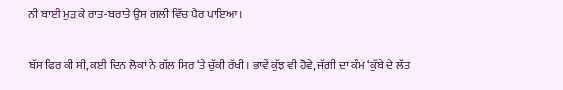ਨੀ ਬਾਈ ਮੁੜ ਕੇ ਰਾਤ-ਬਰਾਤੇ ਉਸ ਗਲੀ ਵਿੱਚ ਪੈਰ ਪਾਇਆ।

ਬੱਸ ਫਿਰ ਕੀ ਸੀ, ਕਈ ਦਿਨ ਲੋਕਾਂ ਨੇ ਗੱਲ ਸਿਰ ‘ਤੇ ਚੁੱਕੀ ਰੱਖੀ। ਭਾਵੇਂ ਕੁੱਝ ਵੀ ਹੋਵੇ, ਜੱਗੀ ਦਾ ਕੰਮ ‘ਕੁੱਬੇ ਦੇ ਲੱਤ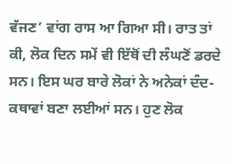ਵੱਜਣ’ ਵਾਂਗ ਰਾਸ ਆ ਗਿਆ ਸੀ। ਰਾਤ ਤਾਂ ਕੀ, ਲੋਕ ਦਿਨ ਸਮੇਂ ਵੀ ਇੱਥੋਂ ਦੀ ਲੰਘਣੋਂ ਡਰਦੇ ਸਨ। ਇਸ ਘਰ ਬਾਰੇ ਲੋਕਾਂ ਨੇ ਅਨੇਕਾਂ ਦੰਦ-ਕਥਾਵਾਂ ਬਣਾ ਲਈਆਂ ਸਨ। ਹੁਣ ਲੋਕ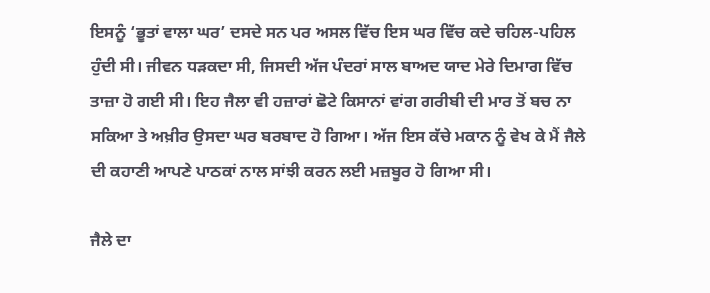ਇਸਨੂੰ ‘ਭੂਤਾਂ ਵਾਲਾ ਘਰ’ ਦਸਦੇ ਸਨ ਪਰ ਅਸਲ ਵਿੱਚ ਇਸ ਘਰ ਵਿੱਚ ਕਦੇ ਚਹਿਲ-ਪਹਿਲ ਹੁੰਦੀ ਸੀ। ਜੀਵਨ ਧੜਕਦਾ ਸੀ, ਜਿਸਦੀ ਅੱਜ ਪੰਦਰਾਂ ਸਾਲ ਬਾਅਦ ਯਾਦ ਮੇਰੇ ਦਿਮਾਗ ਵਿੱਚ ਤਾਜ਼ਾ ਹੋ ਗਈ ਸੀ। ਇਹ ਜੈਲਾ ਵੀ ਹਜ਼ਾਰਾਂ ਛੋਟੇ ਕਿਸਾਨਾਂ ਵਾਂਗ ਗਰੀਬੀ ਦੀ ਮਾਰ ਤੋਂ ਬਚ ਨਾ ਸਕਿਆ ਤੇ ਅਖ਼ੀਰ ਉਸਦਾ ਘਰ ਬਰਬਾਦ ਹੋ ਗਿਆ। ਅੱਜ ਇਸ ਕੱਚੇ ਮਕਾਨ ਨੂੰ ਵੇਖ ਕੇ ਮੈਂ ਜੈਲੇ ਦੀ ਕਹਾਣੀ ਆਪਣੇ ਪਾਠਕਾਂ ਨਾਲ ਸਾਂਝੀ ਕਰਨ ਲਈ ਮਜ਼ਬੂਰ ਹੋ ਗਿਆ ਸੀ।

ਜੈਲੇ ਦਾ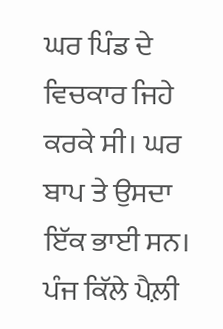ਘਰ ਪਿੰਡ ਦੇ ਵਿਚਕਾਰ ਜਿਹੇ ਕਰਕੇ ਸੀ। ਘਰ ਬਾਪ ਤੇ ਉਸਦਾ ਇੱਕ ਭਾਈ ਸਨ। ਪੰਜ ਕਿੱਲੇ ਪੈਲ਼ੀ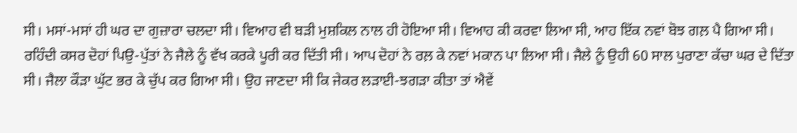ਸੀ। ਮਸਾਂ-ਮਸਾਂ ਹੀ ਘਰ ਦਾ ਗੁਜ਼ਾਰਾ ਚਲਦਾ ਸੀ। ਵਿਆਹ ਵੀ ਬੜੀ ਮੁਸ਼ਕਿਲ ਨਾਲ ਹੀ ਹੋਇਆ ਸੀ। ਵਿਆਹ ਕੀ ਕਰਵਾ ਲਿਆ ਸੀ, ਆਹ ਇੱਕ ਨਵਾਂ ਬੋਝ ਗਲ਼ ਪੈ ਗਿਆ ਸੀ। ਰਹਿੰਦੀ ਕਸਰ ਦੋਹਾਂ ਪਿਉ-ਪੁੱਤਾਂ ਨੇ ਜੈਲੇ ਨੂੰ ਵੱਖ ਕਰਕੇ ਪੂਰੀ ਕਰ ਦਿੱਤੀ ਸੀ। ਆਪ ਦੋਹਾਂ ਨੇ ਰਲ਼ ਕੇ ਨਵਾਂ ਮਕਾਨ ਪਾ ਲਿਆ ਸੀ। ਜੈਲੇ ਨੂੰ ਉਹੀ 60 ਸਾਲ ਪੁਰਾਣਾ ਕੱਚਾ ਘਰ ਦੇ ਦਿੱਤਾ ਸੀ। ਜੈਲਾ ਕੌੜਾ ਘੁੱਟ ਭਰ ਕੇ ਚੁੱਪ ਕਰ ਗਿਆ ਸੀ। ਉਹ ਜਾਣਦਾ ਸੀ ਕਿ ਜੇਕਰ ਲੜਾਈ-ਝਗੜਾ ਕੀਤਾ ਤਾਂ ਐਵੇਂ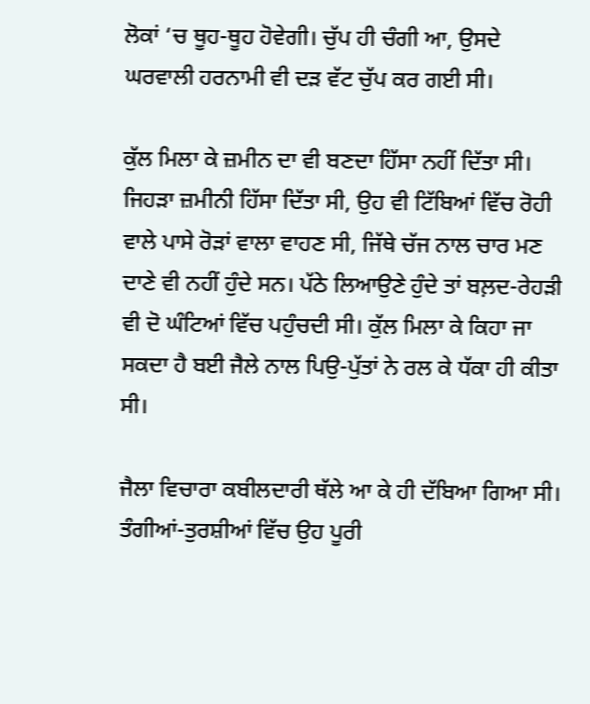ਲੋਕਾਂ ‘ਚ ਥੂਹ-ਥੂਹ ਹੋਵੇਗੀ। ਚੁੱਪ ਹੀ ਚੰਗੀ ਆ, ਉਸਦੇ ਘਰਵਾਲੀ ਹਰਨਾਮੀ ਵੀ ਦੜ ਵੱਟ ਚੁੱਪ ਕਰ ਗਈ ਸੀ।

ਕੁੱਲ ਮਿਲਾ ਕੇ ਜ਼ਮੀਨ ਦਾ ਵੀ ਬਣਦਾ ਹਿੱਸਾ ਨਹੀਂ ਦਿੱਤਾ ਸੀ। ਜਿਹੜਾ ਜ਼ਮੀਨੀ ਹਿੱਸਾ ਦਿੱਤਾ ਸੀ, ਉਹ ਵੀ ਟਿੱਬਿਆਂ ਵਿੱਚ ਰੋਹੀ ਵਾਲੇ ਪਾਸੇ ਰੋੜਾਂ ਵਾਲਾ ਵਾਹਣ ਸੀ, ਜਿੱਥੇ ਚੱਜ ਨਾਲ ਚਾਰ ਮਣ ਦਾਣੇ ਵੀ ਨਹੀਂ ਹੁੰਦੇ ਸਨ। ਪੱਠੇ ਲਿਆਉਣੇ ਹੁੰਦੇ ਤਾਂ ਬਲ਼ਦ-ਰੇਹੜੀ ਵੀ ਦੋ ਘੰਟਿਆਂ ਵਿੱਚ ਪਹੁੰਚਦੀ ਸੀ। ਕੁੱਲ ਮਿਲਾ ਕੇ ਕਿਹਾ ਜਾ ਸਕਦਾ ਹੈ ਬਈ ਜੈਲੇ ਨਾਲ ਪਿਉ-ਪੁੱਤਾਂ ਨੇ ਰਲ ਕੇ ਧੱਕਾ ਹੀ ਕੀਤਾ ਸੀ।

ਜੈਲਾ ਵਿਚਾਰਾ ਕਬੀਲਦਾਰੀ ਥੱਲੇ ਆ ਕੇ ਹੀ ਦੱਬਿਆ ਗਿਆ ਸੀ। ਤੰਗੀਆਂ-ਤੁਰਸ਼ੀਆਂ ਵਿੱਚ ਉਹ ਪੂਰੀ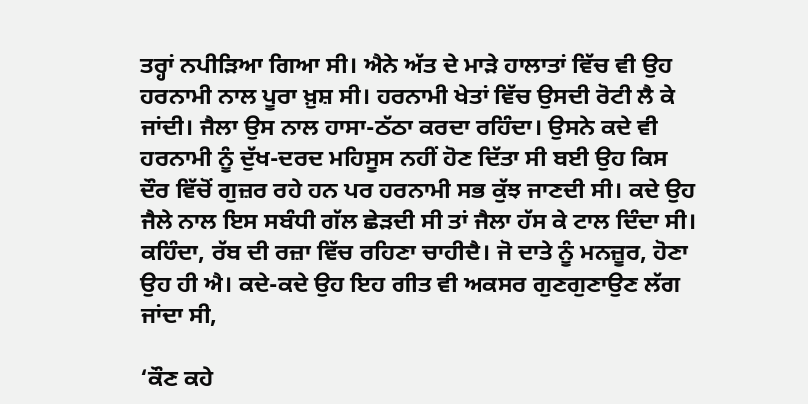ਤਰ੍ਹਾਂ ਨਪੀੜਿਆ ਗਿਆ ਸੀ। ਐਨੇ ਅੱਤ ਦੇ ਮਾੜੇ ਹਾਲਾਤਾਂ ਵਿੱਚ ਵੀ ਉਹ ਹਰਨਾਮੀ ਨਾਲ ਪੂਰਾ ਖ਼ੁਸ਼ ਸੀ। ਹਰਨਾਮੀ ਖੇਤਾਂ ਵਿੱਚ ਉਸਦੀ ਰੋਟੀ ਲੈ ਕੇ ਜਾਂਦੀ। ਜੈਲਾ ਉਸ ਨਾਲ ਹਾਸਾ-ਠੱਠਾ ਕਰਦਾ ਰਹਿੰਦਾ। ਉਸਨੇ ਕਦੇ ਵੀ ਹਰਨਾਮੀ ਨੂੰ ਦੁੱਖ-ਦਰਦ ਮਹਿਸੂਸ ਨਹੀਂ ਹੋਣ ਦਿੱਤਾ ਸੀ ਬਈ ਉਹ ਕਿਸ ਦੌਰ ਵਿੱਚੋਂ ਗੁਜ਼ਰ ਰਹੇ ਹਨ ਪਰ ਹਰਨਾਮੀ ਸਭ ਕੁੱਝ ਜਾਣਦੀ ਸੀ। ਕਦੇ ਉਹ ਜੈਲੇ ਨਾਲ ਇਸ ਸਬੰਧੀ ਗੱਲ ਛੇੜਦੀ ਸੀ ਤਾਂ ਜੈਲਾ ਹੱਸ ਕੇ ਟਾਲ ਦਿੰਦਾ ਸੀ। ਕਹਿੰਦਾ, ਰੱਬ ਦੀ ਰਜ਼ਾ ਵਿੱਚ ਰਹਿਣਾ ਚਾਹੀਦੈ। ਜੋ ਦਾਤੇ ਨੂੰ ਮਨਜ਼ੂਰ, ਹੋਣਾ ਉਹ ਹੀ ਐ। ਕਦੇ-ਕਦੇ ਉਹ ਇਹ ਗੀਤ ਵੀ ਅਕਸਰ ਗੁਣਗੁਣਾਉਣ ਲੱਗ ਜਾਂਦਾ ਸੀ,

‘ਕੌਣ ਕਹੇ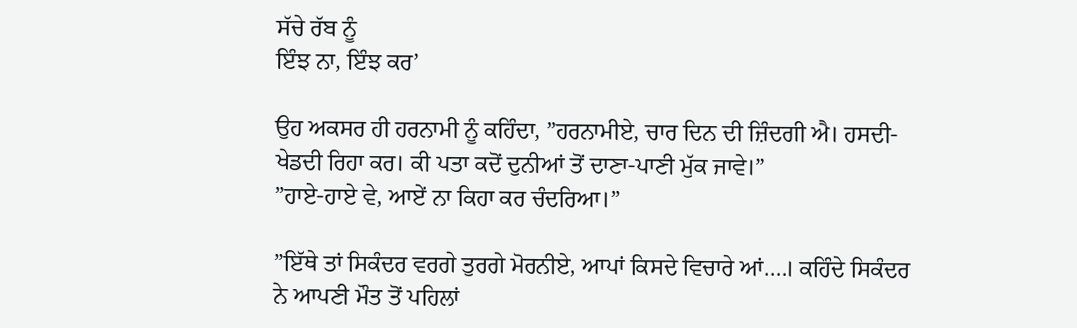ਸੱਚੇ ਰੱਬ ਨੂੰ
ਇੰਝ ਨਾ, ਇੰਝ ਕਰ’

ਉਹ ਅਕਸਰ ਹੀ ਹਰਨਾਮੀ ਨੂੰ ਕਹਿੰਦਾ, ”ਹਰਨਾਮੀਏ, ਚਾਰ ਦਿਨ ਦੀ ਜ਼ਿੰਦਗੀ ਐ। ਹਸਦੀ-ਖੇਡਦੀ ਰਿਹਾ ਕਰ। ਕੀ ਪਤਾ ਕਦੋਂ ਦੁਨੀਆਂ ਤੋਂ ਦਾਣਾ-ਪਾਣੀ ਮੁੱਕ ਜਾਵੇ।”
”ਹਾਏ-ਹਾਏ ਵੇ, ਆਏਂ ਨਾ ਕਿਹਾ ਕਰ ਚੰਦਰਿਆ।”

”ਇੱਥੇ ਤਾਂ ਸਿਕੰਦਰ ਵਰਗੇ ਤੁਰਗੇ ਮੋਰਨੀਏ, ਆਪਾਂ ਕਿਸਦੇ ਵਿਚਾਰੇ ਆਂ….। ਕਹਿੰਦੇ ਸਿਕੰਦਰ ਨੇ ਆਪਣੀ ਮੌਤ ਤੋਂ ਪਹਿਲਾਂ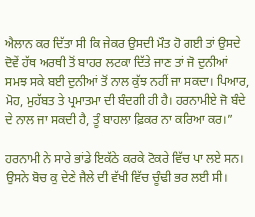ਐਲਾਨ ਕਰ ਦਿੱਤਾ ਸੀ ਕਿ ਜੇਕਰ ਉਸਦੀ ਮੌਤ ਹੋ ਗਈ ਤਾਂ ਉਸਦੇ ਦੋਵੇਂ ਹੱਥ ਅਰਥੀ ਤੋਂ ਬਾਹਰ ਲਟਕਾ ਦਿੱਤੇ ਜਾਣ ਤਾਂ ਜੋ ਦੁਨੀਆਂ ਸਮਝ ਸਕੇ ਬਈ ਦੁਨੀਆਂ ਤੋਂ ਨਾਲ ਕੁੱਝ ਨਹੀਂ ਜਾ ਸਕਦਾ। ਪਿਆਰ, ਮੋਹ, ਮੁਹੱਬਤ ਤੇ ਪ੍ਰਮਾਤਮਾ ਦੀ ਬੰਦਗੀ ਹੀ ਹੈ। ਹਰਨਾਮੀਏ ਜੋ ਬੰਦੇ ਦੇ ਨਾਲ ਜਾ ਸਕਦੀ ਹੈ, ਤੂੰ ਬਾਹਲਾ ਫ਼ਿਕਰ ਨਾ ਕਰਿਆ ਕਰ।”

ਹਰਨਾਮੀ ਨੇ ਸਾਰੇ ਭਾਂਡੇ ਇਕੱਠੇ ਕਰਕੇ ਟੋਕਰੇ ਵਿੱਚ ਪਾ ਲਏ ਸਨ। ਉਸਨੇ ਬੋਚ ਕੁ ਦੇਣੇ ਜੈਲੇ ਦੀ ਵੱਖੀ ਵਿੱਚ ਚੂੰਢੀ ਭਰ ਲਈ ਸੀ।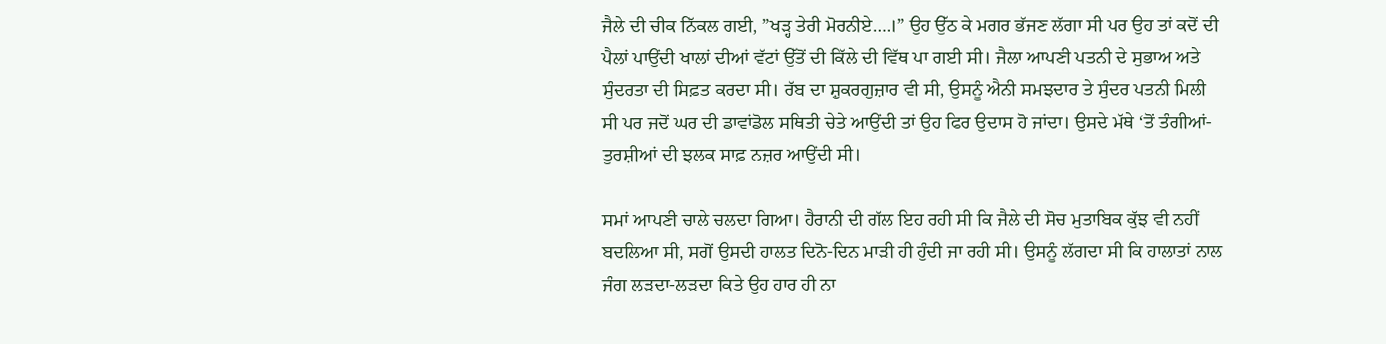ਜੈਲੇ ਦੀ ਚੀਕ ਨਿੱਕਲ ਗਈ, ”ਖੜ੍ਹ ਤੇਰੀ ਮੋਰਨੀਏ….।” ਉਹ ਉੱਠ ਕੇ ਮਗਰ ਭੱਜਣ ਲੱਗਾ ਸੀ ਪਰ ਉਹ ਤਾਂ ਕਦੋਂ ਦੀ ਪੈਲਾਂ ਪਾਉਂਦੀ ਖਾਲਾਂ ਦੀਆਂ ਵੱਟਾਂ ਉੱਤੋਂ ਦੀ ਕਿੱਲੇ ਦੀ ਵਿੱਥ ਪਾ ਗਈ ਸੀ। ਜੈਲਾ ਆਪਣੀ ਪਤਨੀ ਦੇ ਸੁਭਾਅ ਅਤੇ ਸੁੰਦਰਤਾ ਦੀ ਸਿਫ਼ਤ ਕਰਦਾ ਸੀ। ਰੱਬ ਦਾ ਸ਼ੁਕਰਗੁਜ਼ਾਰ ਵੀ ਸੀ, ਉਸਨੂੰ ਐਨੀ ਸਮਝਦਾਰ ਤੇ ਸੁੰਦਰ ਪਤਨੀ ਮਿਲੀ ਸੀ ਪਰ ਜਦੋਂ ਘਰ ਦੀ ਡਾਵਾਂਡੋਲ ਸਥਿਤੀ ਚੇਤੇ ਆਉਂਦੀ ਤਾਂ ਉਹ ਫਿਰ ਉਦਾਸ ਹੋ ਜਾਂਦਾ। ਉਸਦੇ ਮੱਥੇ ‘ਤੋਂ ਤੰਗੀਆਂ-ਤੁਰਸ਼ੀਆਂ ਦੀ ਝਲਕ ਸਾਫ਼ ਨਜ਼ਰ ਆਉਂਦੀ ਸੀ।

ਸਮਾਂ ਆਪਣੀ ਚਾਲੇ ਚਲਦਾ ਗਿਆ। ਹੈਰਾਨੀ ਦੀ ਗੱਲ ਇਹ ਰਹੀ ਸੀ ਕਿ ਜੈਲੇ ਦੀ ਸੋਚ ਮੁਤਾਬਿਕ ਕੁੱਝ ਵੀ ਨਹੀਂ ਬਦਲਿਆ ਸੀ, ਸਗੋਂ ਉਸਦੀ ਹਾਲਤ ਦਿਨੋ-ਦਿਨ ਮਾੜੀ ਹੀ ਹੁੰਦੀ ਜਾ ਰਹੀ ਸੀ। ਉਸਨੂੰ ਲੱਗਦਾ ਸੀ ਕਿ ਹਾਲਾਤਾਂ ਨਾਲ ਜੰਗ ਲੜਦਾ-ਲੜਦਾ ਕਿਤੇ ਉਹ ਹਾਰ ਹੀ ਨਾ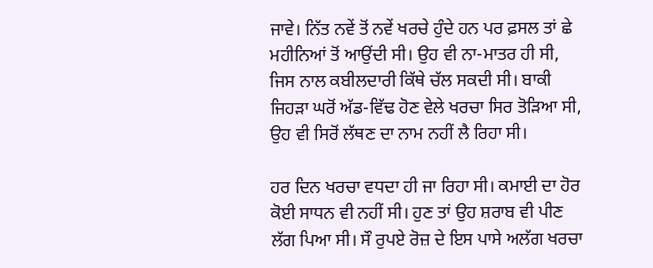ਜਾਵੇ। ਨਿੱਤ ਨਵੇਂ ਤੋਂ ਨਵੇਂ ਖਰਚੇ ਹੁੰਦੇ ਹਨ ਪਰ ਫ਼ਸਲ ਤਾਂ ਛੇ ਮਹੀਨਿਆਂ ਤੋਂ ਆਉਂਦੀ ਸੀ। ਉਹ ਵੀ ਨਾ-ਮਾਤਰ ਹੀ ਸੀ, ਜਿਸ ਨਾਲ ਕਬੀਲਦਾਰੀ ਕਿੱਥੇ ਚੱਲ ਸਕਦੀ ਸੀ। ਬਾਕੀ ਜਿਹੜਾ ਘਰੋਂ ਅੱਡ-ਵਿੱਢ ਹੋਣ ਵੇਲੇ ਖਰਚਾ ਸਿਰ ਤੋੜਿਆ ਸੀ, ਉਹ ਵੀ ਸਿਰੋਂ ਲੱਥਣ ਦਾ ਨਾਮ ਨਹੀਂ ਲੈ ਰਿਹਾ ਸੀ।

ਹਰ ਦਿਨ ਖਰਚਾ ਵਧਦਾ ਹੀ ਜਾ ਰਿਹਾ ਸੀ। ਕਮਾਈ ਦਾ ਹੋਰ ਕੋਈ ਸਾਧਨ ਵੀ ਨਹੀਂ ਸੀ। ਹੁਣ ਤਾਂ ਉਹ ਸ਼ਰਾਬ ਵੀ ਪੀਣ ਲੱਗ ਪਿਆ ਸੀ। ਸੌ ਰੁਪਏ ਰੋਜ਼ ਦੇ ਇਸ ਪਾਸੇ ਅਲੱਗ ਖਰਚਾ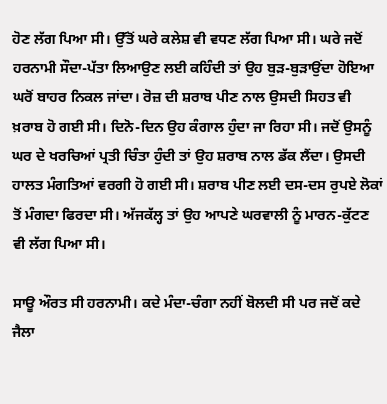ਹੋਣ ਲੱਗ ਪਿਆ ਸੀ। ਉੱਤੋਂ ਘਰੇ ਕਲੇਸ਼ ਵੀ ਵਧਣ ਲੱਗ ਪਿਆ ਸੀ। ਘਰੇ ਜਦੋਂ ਹਰਨਾਮੀ ਸੌਦਾ-ਪੱਤਾ ਲਿਆਉਣ ਲਈ ਕਹਿੰਦੀ ਤਾਂ ਉਹ ਬੁੜ-ਬੁੜਾਉਂਦਾ ਹੋਇਆ ਘਰੋਂ ਬਾਹਰ ਨਿਕਲ ਜਾਂਦਾ। ਰੋਜ਼ ਦੀ ਸ਼ਰਾਬ ਪੀਣ ਨਾਲ ਉਸਦੀ ਸਿਹਤ ਵੀ ਖ਼ਰਾਬ ਹੋ ਗਈ ਸੀ। ਦਿਨੋ-ਦਿਨ ਉਹ ਕੰਗਾਲ ਹੁੰਦਾ ਜਾ ਰਿਹਾ ਸੀ। ਜਦੋਂ ਉਸਨੂੰ ਘਰ ਦੇ ਖਰਚਿਆਂ ਪ੍ਰਤੀ ਚਿੰਤਾ ਹੁੰਦੀ ਤਾਂ ਉਹ ਸ਼ਰਾਬ ਨਾਲ ਡੱਕ ਲੈਂਦਾ। ਉਸਦੀ ਹਾਲਤ ਮੰਗਤਿਆਂ ਵਰਗੀ ਹੋ ਗਈ ਸੀ। ਸ਼ਰਾਬ ਪੀਣ ਲਈ ਦਸ-ਦਸ ਰੁਪਏ ਲੋਕਾਂ ਤੋਂ ਮੰਗਦਾ ਫਿਰਦਾ ਸੀ। ਅੱਜਕੱਲ੍ਹ ਤਾਂ ਉਹ ਆਪਣੇ ਘਰਵਾਲੀ ਨੂੰ ਮਾਰਨ-ਕੁੱਟਣ ਵੀ ਲੱਗ ਪਿਆ ਸੀ।

ਸਾਊ ਔਰਤ ਸੀ ਹਰਨਾਮੀ। ਕਦੇ ਮੰਦਾ-ਚੰਗਾ ਨਹੀਂ ਬੋਲਦੀ ਸੀ ਪਰ ਜਦੋਂ ਕਦੇ ਜੈਲਾ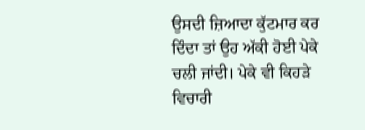ਉਸਦੀ ਜ਼ਿਆਦਾ ਕੁੱਟਮਾਰ ਕਰ ਦਿੰਦਾ ਤਾਂ ਉਹ ਅੱਕੀ ਹੋਈ ਪੇਕੇ ਚਲੀ ਜਾਂਦੀ। ਪੇਕੇ ਵੀ ਕਿਹੜੇ ਵਿਚਾਰੀ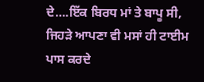ਦੇ….ਇੱਕ ਬਿਰਧ ਮਾਂ ਤੇ ਬਾਪੂ ਸੀ, ਜਿਹੜੇ ਆਪਣਾ ਵੀ ਮਸਾਂ ਹੀ ਟਾਈਮ ਪਾਸ ਕਰਦੇ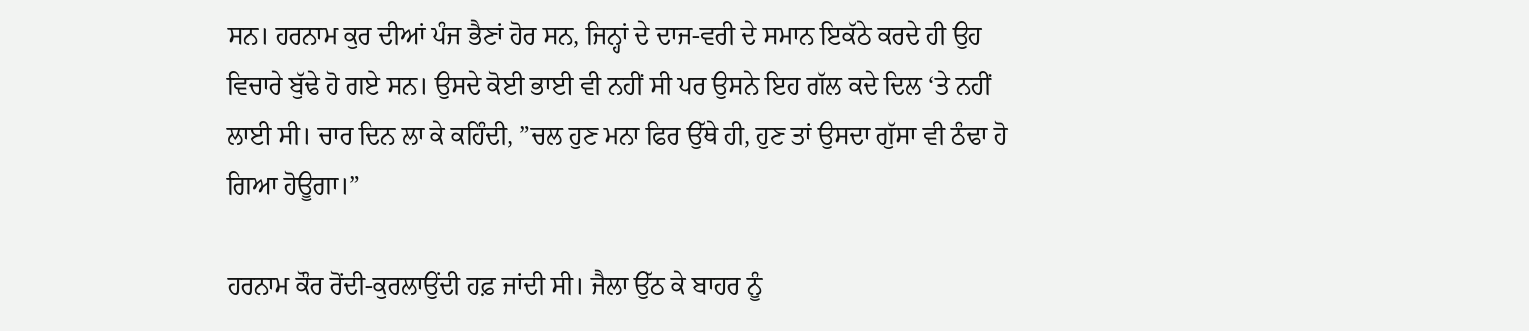ਸਨ। ਹਰਨਾਮ ਕੁਰ ਦੀਆਂ ਪੰਜ ਭੈਣਾਂ ਹੋਰ ਸਨ, ਜਿਨ੍ਹਾਂ ਦੇ ਦਾਜ-ਵਰੀ ਦੇ ਸਮਾਨ ਇਕੱਠੇ ਕਰਦੇ ਹੀ ਉਹ ਵਿਚਾਰੇ ਬੁੱਢੇ ਹੋ ਗਏ ਸਨ। ਉਸਦੇ ਕੋਈ ਭਾਈ ਵੀ ਨਹੀਂ ਸੀ ਪਰ ਉਸਨੇ ਇਹ ਗੱਲ ਕਦੇ ਦਿਲ ‘ਤੇ ਨਹੀਂ ਲਾਈ ਸੀ। ਚਾਰ ਦਿਨ ਲਾ ਕੇ ਕਹਿੰਦੀ, ”ਚਲ ਹੁਣ ਮਨਾ ਫਿਰ ਉੱਥੇ ਹੀ, ਹੁਣ ਤਾਂ ਉਸਦਾ ਗੁੱਸਾ ਵੀ ਠੰਢਾ ਹੋ ਗਿਆ ਹੋਊਗਾ।”

ਹਰਨਾਮ ਕੌਰ ਰੋਂਦੀ-ਕੁਰਲਾਉਂਦੀ ਹਫ਼ ਜਾਂਦੀ ਸੀ। ਜੈਲਾ ਉੱਠ ਕੇ ਬਾਹਰ ਨੂੰ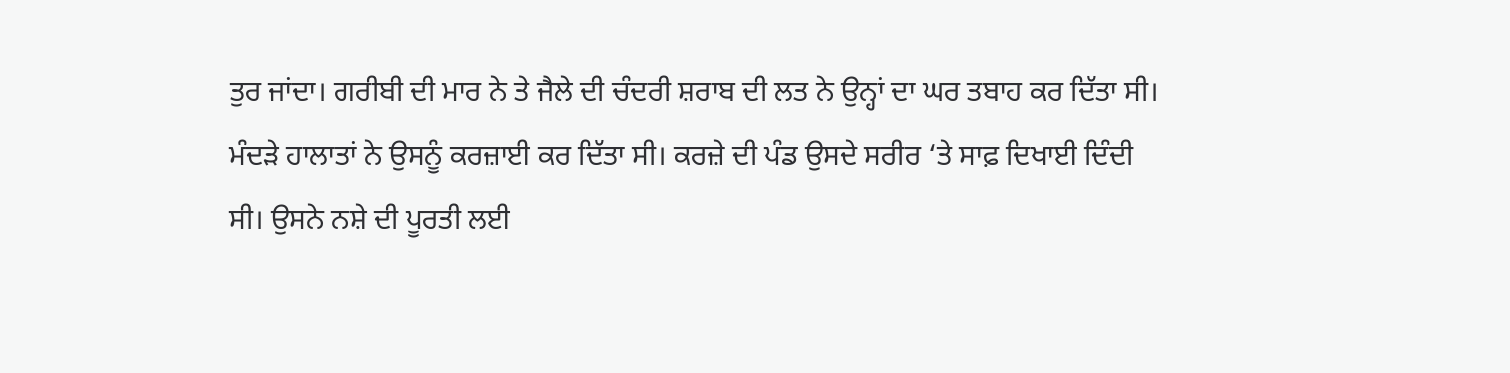ਤੁਰ ਜਾਂਦਾ। ਗਰੀਬੀ ਦੀ ਮਾਰ ਨੇ ਤੇ ਜੈਲੇ ਦੀ ਚੰਦਰੀ ਸ਼ਰਾਬ ਦੀ ਲਤ ਨੇ ਉਨ੍ਹਾਂ ਦਾ ਘਰ ਤਬਾਹ ਕਰ ਦਿੱਤਾ ਸੀ। ਮੰਦੜੇ ਹਾਲਾਤਾਂ ਨੇ ਉਸਨੂੰ ਕਰਜ਼ਾਈ ਕਰ ਦਿੱਤਾ ਸੀ। ਕਰਜ਼ੇ ਦੀ ਪੰਡ ਉਸਦੇ ਸਰੀਰ ‘ਤੇ ਸਾਫ਼ ਦਿਖਾਈ ਦਿੰਦੀ ਸੀ। ਉਸਨੇ ਨਸ਼ੇ ਦੀ ਪੂਰਤੀ ਲਈ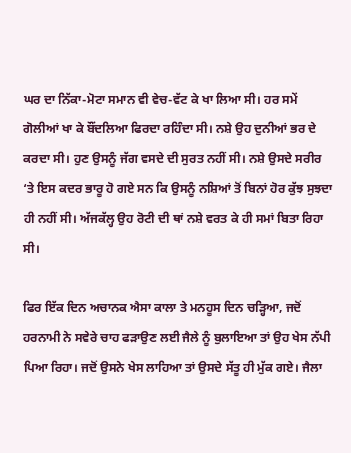ਘਰ ਦਾ ਨਿੱਕਾ-ਮੋਟਾ ਸਮਾਨ ਵੀ ਵੇਚ-ਵੱਟ ਕੇ ਖਾ ਲਿਆ ਸੀ। ਹਰ ਸਮੇਂ ਗੋਲੀਆਂ ਖਾ ਕੇ ਬੌਂਦਲਿਆ ਫਿਰਦਾ ਰਹਿੰਦਾ ਸੀ। ਨਸ਼ੇ ਉਹ ਦੁਨੀਆਂ ਭਰ ਦੇ ਕਰਦਾ ਸੀ। ਹੁਣ ਉਸਨੂੰ ਜੱਗ ਵਸਦੇ ਦੀ ਸੁਰਤ ਨਹੀਂ ਸੀ। ਨਸ਼ੇ ਉਸਦੇ ਸਰੀਰ ‘ਤੇ ਇਸ ਕਦਰ ਭਾਰੂ ਹੋ ਗਏ ਸਨ ਕਿ ਉਸਨੂੰ ਨਸ਼ਿਆਂ ਤੋਂ ਬਿਨਾਂ ਹੋਰ ਕੁੱਝ ਸੁਝਦਾ ਹੀ ਨਹੀਂ ਸੀ। ਅੱਜਕੱਲ੍ਹ ਉਹ ਰੋਟੀ ਦੀ ਥਾਂ ਨਸ਼ੇ ਵਰਤ ਕੇ ਹੀ ਸਮਾਂ ਬਿਤਾ ਰਿਹਾ ਸੀ।

ਫਿਰ ਇੱਕ ਦਿਨ ਅਚਾਨਕ ਐਸਾ ਕਾਲਾ ਤੇ ਮਨਹੂਸ ਦਿਨ ਚੜ੍ਹਿਆ, ਜਦੋਂ ਹਰਨਾਮੀ ਨੇ ਸਵੇਰੇ ਚਾਹ ਫੜਾਉਣ ਲਈ ਜੈਲੇ ਨੂੰ ਬੁਲਾਇਆ ਤਾਂ ਉਹ ਖੇਸ ਨੱਪੀ ਪਿਆ ਰਿਹਾ। ਜਦੋਂ ਉਸਨੇ ਖੇਸ ਲਾਹਿਆ ਤਾਂ ਉਸਦੇ ਸੱਤੂ ਹੀ ਮੁੱਕ ਗਏ। ਜੈਲਾ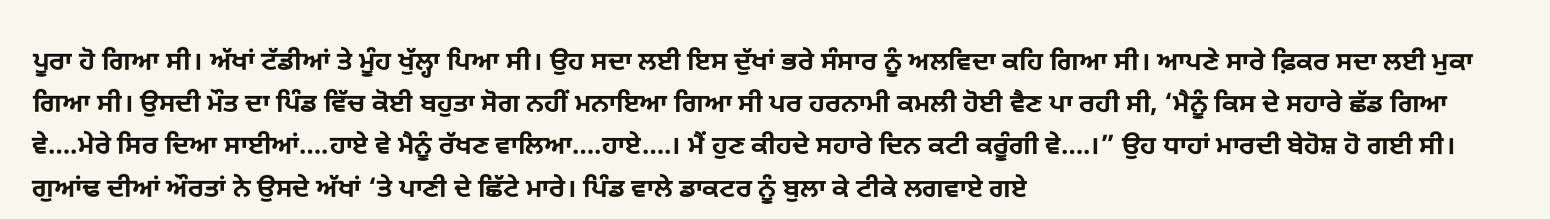ਪੂਰਾ ਹੋ ਗਿਆ ਸੀ। ਅੱਖਾਂ ਟੱਡੀਆਂ ਤੇ ਮੂੰਹ ਖੁੱਲ੍ਹਾ ਪਿਆ ਸੀ। ਉਹ ਸਦਾ ਲਈ ਇਸ ਦੁੱਖਾਂ ਭਰੇ ਸੰਸਾਰ ਨੂੰ ਅਲਵਿਦਾ ਕਹਿ ਗਿਆ ਸੀ। ਆਪਣੇ ਸਾਰੇ ਫ਼ਿਕਰ ਸਦਾ ਲਈ ਮੁਕਾ ਗਿਆ ਸੀ। ਉਸਦੀ ਮੌਤ ਦਾ ਪਿੰਡ ਵਿੱਚ ਕੋਈ ਬਹੁਤਾ ਸੋਗ ਨਹੀਂ ਮਨਾਇਆ ਗਿਆ ਸੀ ਪਰ ਹਰਨਾਮੀ ਕਮਲੀ ਹੋਈ ਵੈਣ ਪਾ ਰਹੀ ਸੀ, ‘ਮੈਨੂੰ ਕਿਸ ਦੇ ਸਹਾਰੇ ਛੱਡ ਗਿਆ ਵੇ….ਮੇਰੇ ਸਿਰ ਦਿਆ ਸਾਈਆਂ….ਹਾਏ ਵੇ ਮੈਨੂੰ ਰੱਖਣ ਵਾਲਿਆ….ਹਾਏ….। ਮੈਂ ਹੁਣ ਕੀਹਦੇ ਸਹਾਰੇ ਦਿਨ ਕਟੀ ਕਰੂੰਗੀ ਵੇ….।” ਉਹ ਧਾਹਾਂ ਮਾਰਦੀ ਬੇਹੋਸ਼ ਹੋ ਗਈ ਸੀ। ਗੁਆਂਢ ਦੀਆਂ ਔਰਤਾਂ ਨੇ ਉਸਦੇ ਅੱਖਾਂ ‘ਤੇ ਪਾਣੀ ਦੇ ਛਿੱਟੇ ਮਾਰੇ। ਪਿੰਡ ਵਾਲੇ ਡਾਕਟਰ ਨੂੰ ਬੁਲਾ ਕੇ ਟੀਕੇ ਲਗਵਾਏ ਗਏ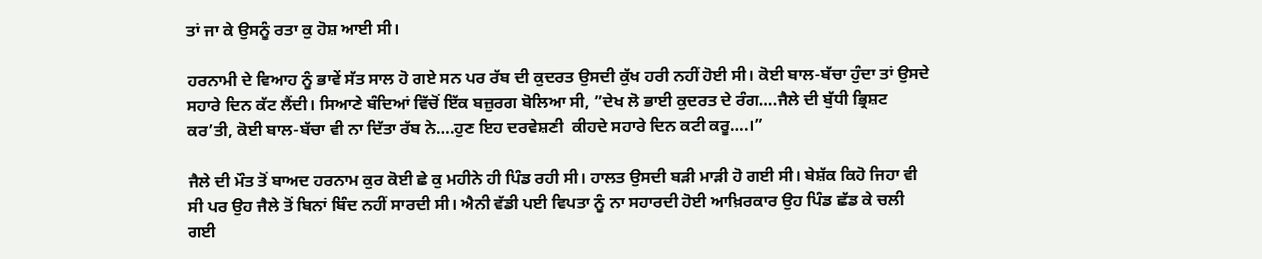ਤਾਂ ਜਾ ਕੇ ਉਸਨੂੰ ਰਤਾ ਕੁ ਹੋਸ਼ ਆਈ ਸੀ।

ਹਰਨਾਮੀ ਦੇ ਵਿਆਹ ਨੂੰ ਭਾਵੇਂ ਸੱਤ ਸਾਲ ਹੋ ਗਏ ਸਨ ਪਰ ਰੱਬ ਦੀ ਕੁਦਰਤ ਉਸਦੀ ਕੁੱਖ ਹਰੀ ਨਹੀਂ ਹੋਈ ਸੀ। ਕੋਈ ਬਾਲ-ਬੱਚਾ ਹੁੰਦਾ ਤਾਂ ਉਸਦੇ ਸਹਾਰੇ ਦਿਨ ਕੱਟ ਲੈਂਦੀ। ਸਿਆਣੇ ਬੰਦਿਆਂ ਵਿੱਚੋਂ ਇੱਕ ਬਜ਼ੁਰਗ ਬੋਲਿਆ ਸੀ, ”ਦੇਖ ਲੋ ਭਾਈ ਕੁਦਰਤ ਦੇ ਰੰਗ….ਜੈਲੇ ਦੀ ਬੁੱਧੀ ਭ੍ਰਿਸ਼ਟ ਕਰ’ਤੀ, ਕੋਈ ਬਾਲ-ਬੱਚਾ ਵੀ ਨਾ ਦਿੱਤਾ ਰੱਬ ਨੇ….ਹੁਣ ਇਹ ਦਰਵੇਸ਼ਣੀ  ਕੀਹਦੇ ਸਹਾਰੇ ਦਿਨ ਕਟੀ ਕਰੂ….।”

ਜੈਲੇ ਦੀ ਮੌਤ ਤੋਂ ਬਾਅਦ ਹਰਨਾਮ ਕੁਰ ਕੋਈ ਛੇ ਕੁ ਮਹੀਨੇ ਹੀ ਪਿੰਡ ਰਹੀ ਸੀ। ਹਾਲਤ ਉਸਦੀ ਬੜੀ ਮਾੜੀ ਹੋ ਗਈ ਸੀ। ਬੇਸ਼ੱਕ ਕਿਹੋ ਜਿਹਾ ਵੀ ਸੀ ਪਰ ਉਹ ਜੈਲੇ ਤੋਂ ਬਿਨਾਂ ਬਿੰਦ ਨਹੀਂ ਸਾਰਦੀ ਸੀ। ਐਨੀ ਵੱਡੀ ਪਈ ਵਿਪਤਾ ਨੂੰ ਨਾ ਸਹਾਰਦੀ ਹੋਈ ਆਖ਼ਿਰਕਾਰ ਉਹ ਪਿੰਡ ਛੱਡ ਕੇ ਚਲੀ ਗਈ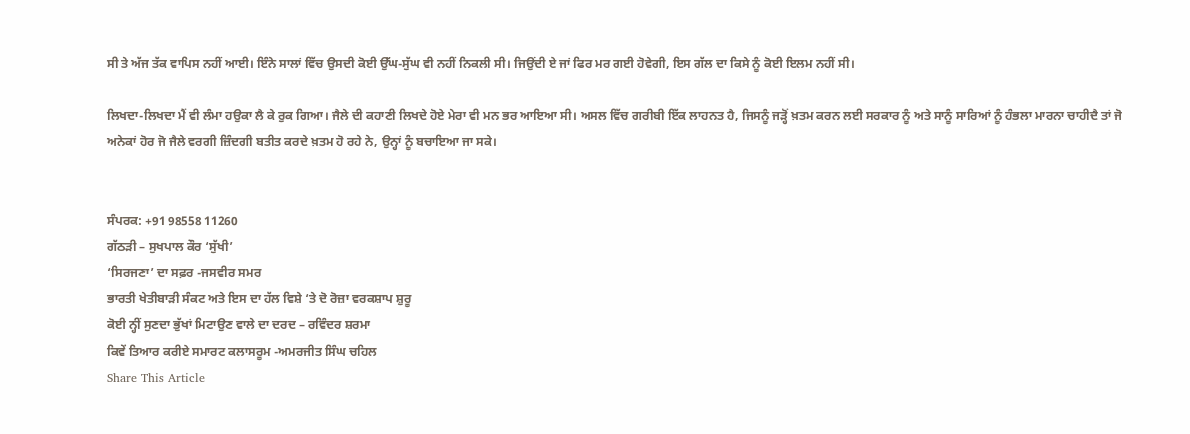ਸੀ ਤੇ ਅੱਜ ਤੱਕ ਵਾਪਿਸ ਨਹੀਂ ਆਈ। ਇੰਨੇ ਸਾਲਾਂ ਵਿੱਚ ਉਸਦੀ ਕੋਈ ਉੱਘ-ਸੁੱਘ ਵੀ ਨਹੀਂ ਨਿਕਲੀ ਸੀ। ਜਿਉਂਦੀ ਏ ਜਾਂ ਫਿਰ ਮਰ ਗਈ ਹੋਵੇਗੀ, ਇਸ ਗੱਲ ਦਾ ਕਿਸੇ ਨੂੰ ਕੋਈ ਇਲਮ ਨਹੀਂ ਸੀ।

ਲਿਖਦਾ-ਲਿਖਦਾ ਮੈਂ ਵੀ ਲੰਮਾ ਹਉਕਾ ਲੈ ਕੇ ਰੁਕ ਗਿਆ। ਜੈਲੇ ਦੀ ਕਹਾਣੀ ਲਿਖਦੇ ਹੋਏ ਮੇਰਾ ਵੀ ਮਨ ਭਰ ਆਇਆ ਸੀ। ਅਸਲ ਵਿੱਚ ਗਰੀਬੀ ਇੱਕ ਲਾਹਨਤ ਹੈ, ਜਿਸਨੂੰ ਜੜ੍ਹੋਂ ਖ਼ਤਮ ਕਰਨ ਲਈ ਸਰਕਾਰ ਨੂੰ ਅਤੇ ਸਾਨੂੰ ਸਾਰਿਆਂ ਨੂੰ ਹੰਭਲਾ ਮਾਰਨਾ ਚਾਹੀਦੈ ਤਾਂ ਜੋ ਅਨੇਕਾਂ ਹੋਰ ਜੋ ਜੈਲੇ ਵਰਗੀ ਜ਼ਿੰਦਗੀ ਬਤੀਤ ਕਰਦੇ ਖ਼ਤਮ ਹੋ ਰਹੇ ਨੇ, ਉਨ੍ਹਾਂ ਨੂੰ ਬਚਾਇਆ ਜਾ ਸਕੇ।


ਸੰਪਰਕ: +91 98558 11260
ਗੱਠੜੀ – ਸੁਖਪਾਲ ਕੌਰ ‘ਸੁੱਖੀ’
‘ਸਿਰਜਣਾ’ ਦਾ ਸਫ਼ਰ -ਜਸਵੀਰ ਸਮਰ
ਭਾਰਤੀ ਖੇਤੀਬਾੜੀ ਸੰਕਟ ਅਤੇ ਇਸ ਦਾ ਹੱਲ ਵਿਸ਼ੇ ‘ਤੇ ਦੋ ਰੋਜ਼ਾ ਵਰਕਸ਼ਾਪ ਸ਼ੁਰੂ
ਕੋਈ ਨ੍ਹੀਂ ਸੁਣਦਾ ਭੁੱਖਾਂ ਮਿਟਾਉਣ ਵਾਲੇ ਦਾ ਦਰਦ – ਰਵਿੰਦਰ ਸ਼ਰਮਾ
ਕਿਵੇਂ ਤਿਆਰ ਕਰੀਏ ਸਮਾਰਟ ਕਲਾਸਰੂਮ -ਅਮਰਜੀਤ ਸਿੰਘ ਚਹਿਲ
Share This Article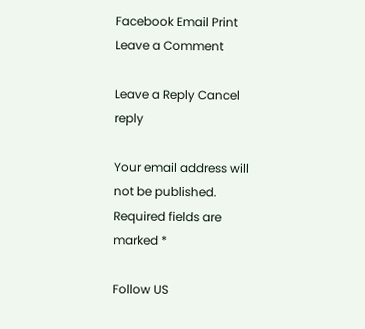Facebook Email Print
Leave a Comment

Leave a Reply Cancel reply

Your email address will not be published. Required fields are marked *

Follow US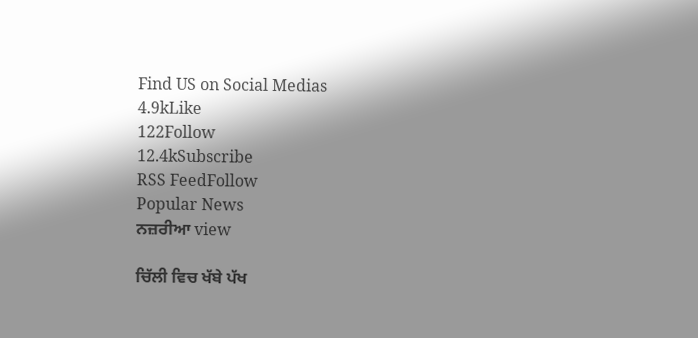Find US on Social Medias
4.9kLike
122Follow
12.4kSubscribe
RSS FeedFollow
Popular News
ਨਜ਼ਰੀਆ view

ਚਿੱਲੀ ਵਿਚ ਖੱਬੇ ਪੱਖ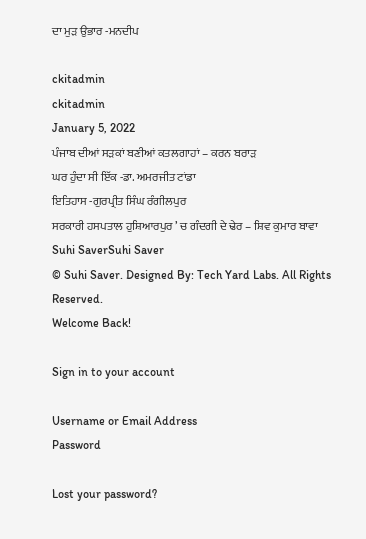ਦਾ ਮੁੜ ਉਭਾਰ -ਮਨਦੀਪ

ckitadmin
ckitadmin
January 5, 2022
ਪੰਜਾਬ ਦੀਆਂ ਸੜਕਾਂ ਬਣੀਆਂ ਕਤਲਗਾਹਾਂ – ਕਰਨ ਬਰਾੜ
ਘਰ ਹੁੰਦਾ ਸੀ ਇੱਕ -ਡਾ. ਅਮਰਜੀਤ ਟਾਂਡਾ
ਇਤਿਹਾਸ -ਗੁਰਪ੍ਰੀਤ ਸਿੰਘ ਰੰਗੀਲਪੁਰ
ਸਰਕਾਰੀ ਹਸਪਤਾਲ ਹੁਸ਼ਿਆਰਪੁਰ ’ ਚ ਗੰਦਗੀ ਦੇ ਢੇਰ – ਸ਼ਿਵ ਕੁਮਾਰ ਬਾਵਾ
Suhi SaverSuhi Saver
© Suhi Saver. Designed By: Tech Yard Labs. All Rights Reserved.
Welcome Back!

Sign in to your account

Username or Email Address
Password

Lost your password?